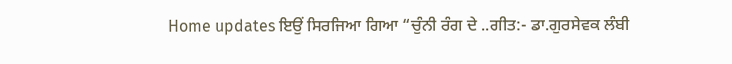Home updates ਇਉਂ ਸਿਰਜਿਆ ਗਿਆ “ਚੁੰਨੀ ਰੰਗ ਦੇ ..ਗੀਤ:- ਡਾ.ਗੁਰਸੇਵਕ ਲੰਬੀ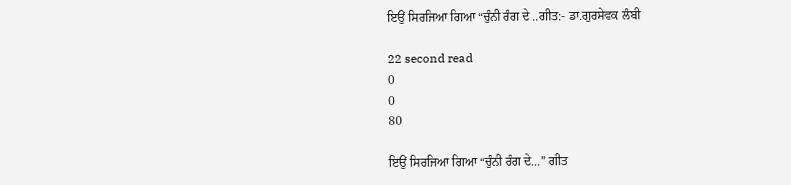ਇਉਂ ਸਿਰਜਿਆ ਗਿਆ “ਚੁੰਨੀ ਰੰਗ ਦੇ ..ਗੀਤ:- ਡਾ.ਗੁਰਸੇਵਕ ਲੰਬੀ

22 second read
0
0
80

ਇਉਂ ਸਿਰਜਿਆ ਗਿਆ “ਚੁੰਨੀ ਰੰਗ ਦੇ…” ਗੀਤ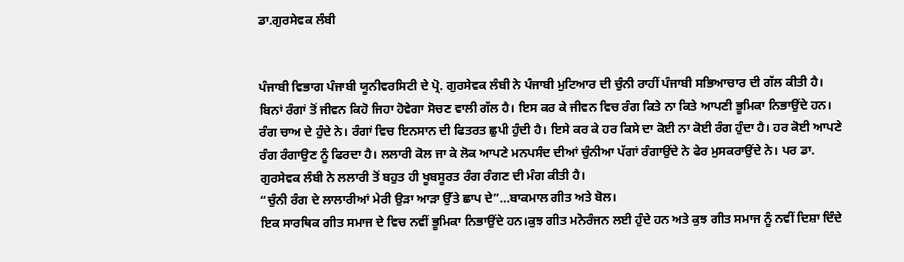ਡਾ.ਗੁਰਸੇਵਕ ਲੰਬੀ


ਪੰਜਾਬੀ ਵਿਭਾਗ ਪੰਜਾਬੀ ਯੂਨੀਵਰਸਿਟੀ ਦੇ ਪ੍ਰੋ. ਗੁਰਸੇਵਕ ਲੰਬੀ ਨੇ ਪੰਜਾਬੀ ਮੁਟਿਆਰ ਦੀ ਚੁੰਨੀ ਰਾਹੀਂ ਪੰਜਾਬੀ ਸਭਿਆਚਾਰ ਦੀ ਗੱਲ ਕੀਤੀ ਹੈ। ਬਿਨਾਂ ਰੰਗਾਂ ਤੋਂ ਜੀਵਨ ਕਿਹੋ ਜਿਹਾ ਹੋਵੇਗਾ ਸੋਚਣ ਵਾਲੀ ਗੱਲ ਹੈ। ਇਸ ਕਰ ਕੇ ਜੀਵਨ ਵਿਚ ਰੰਗ ਕਿਤੇ ਨਾ ਕਿਤੇ ਆਪਣੀ ਭੂਮਿਕਾ ਨਿਭਾਉਂਦੇ ਹਨ। ਰੰਗ ਚਾਅ ਦੇ ਹੁੰਦੇ ਨੇ। ਰੰਗਾਂ ਵਿਚ ਇਨਸਾਨ ਦੀ ਫਿਤਰਤ ਛੁਪੀ ਹੁੰਦੀ ਹੈ। ਇਸੇ ਕਰ ਕੇ ਹਰ ਕਿਸੇ ਦਾ ਕੋਈ ਨਾ ਕੋਈ ਰੰਗ ਹੁੰਦਾ ਹੈ। ਹਰ ਕੋਈ ਆਪਣੇ ਰੰਗ ਰੰਗਾਉਣ ਨੂੰ ਫਿਰਦਾ ਹੈ। ਲਲਾਰੀ ਕੋਲ ਜਾ ਕੇ ਲੋਕ ਆਪਣੇ ਮਨਪਸੰਦ ਦੀਆਂ ਚੁੰਨੀਆ ਪੱਗਾਂ ਰੰਗਾਉਂਦੇ ਨੇ ਫੇਰ ਮੁਸਕਰਾਉਂਦੇ ਨੇ। ਪਰ ਡਾ. ਗੁਰਸੇਵਕ ਲੰਬੀ ਨੇ ਲਲਾਰੀ ਤੋਂ ਬਹੁਤ ਹੀ ਖੂਬਸੂਰਤ ਰੰਗ ਰੰਗਣ ਦੀ ਮੰਗ ਕੀਤੀ ਹੈ।
“ਚੁੰਨੀ ਰੰਗ ਦੇ ਲਾਲਾਰੀਆਂ ਮੇਰੀ ਉੜਾ ਆੜਾ ਉੱਤੇ ਛਾਪ ਦੇ”…ਬਾਕਮਾਲ ਗੀਤ ਅਤੇ ਬੋਲ।
ਇਕ ਸਾਰਥਿਕ ਗੀਤ ਸਮਾਜ ਦੇ ਵਿਚ ਨਵੀਂ ਭੂਮਿਕਾ ਨਿਭਾਉਂਦੇ ਹਨ।ਕੁਝ ਗੀਤ ਮਨੋਰੰਜਨ ਲਈ ਹੁੰਦੇ ਹਨ ਅਤੇ ਕੁਝ ਗੀਤ ਸਮਾਜ ਨੂੰ ਨਵੀਂ ਦਿਸ਼ਾ ਦਿੰਦੇ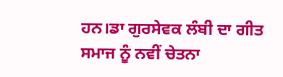ਹਨ।ਡਾ ਗੁਰਸੇਵਕ ਲੰਬੀ ਦਾ ਗੀਤ ਸਮਾਜ ਨੂੰ ਨਵੀਂ ਚੇਤਨਾ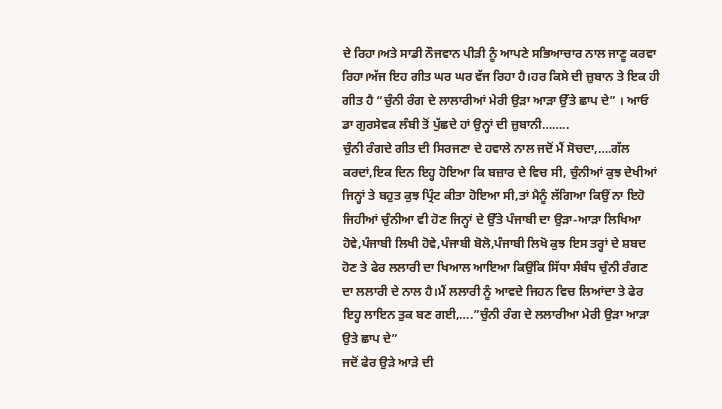ਦੇ ਰਿਹਾ।ਅਤੇ ਸਾਡੀ ਨੌਜਵਾਨ ਪੀੜੀ ਨੂੰ ਆਪਣੇ ਸਭਿਆਚਾਰ ਨਾਲ ਜਾਣੂ ਕਰਵਾ ਰਿਹਾ।ਅੱਜ ਇਹ ਗੀਤ ਘਰ ਘਰ ਵੱਜ ਰਿਹਾ ਹੈ।ਹਰ ਕਿਸੇ ਦੀ ਜ਼ੁਬਾਨ ਤੇ ਇਕ ਹੀ ਗੀਤ ਹੈ “ਚੁੰਨੀ ਰੰਗ ਦੇ ਲਾਲਾਰੀਆਂ ਮੇਰੀ ਉੜਾ ਆੜਾ ਉੱਤੇ ਛਾਪ ਦੇ” । ਆਓ ਡਾ ਗੁਰਸੇਵਕ ਲੰਬੀ ਤੋਂ ਪੁੱਛਦੇ ਹਾਂ ਉਨ੍ਹਾਂ ਦੀ ਜ਼ੁਬਾਨੀ……..
ਚੁੰਨੀ ਰੰਗਦੇ ਗੀਤ ਦੀ ਸਿਰਜਣਾ ਦੇ ਹਵਾਲੇ ਨਾਲ ਜਦੋਂ ਮੈਂ ਸੋਚਦਾ,….ਗੱਲ ਕਰਦਾਂ,ਇਕ ਦਿਨ ਇਹ੍ਹ ਹੋਇਆ ਕਿ ਬਜ਼ਾਰ ਦੇ ਵਿਚ ਸੀ, ਚੁੰਨੀਆਂ ਕੁਝ ਦੇਖੀਆਂ ਜਿਨ੍ਹਾਂ ਤੇ ਬਹੁਤ ਕੁਝ ਪ੍ਰਿੰਟ ਕੀਤਾ ਹੋਇਆ ਸੀ,ਤਾਂ ਮੈਨੂੰ ਲੱਗਿਆ ਕਿਉਂ ਨਾ ਇਹੋ ਜਿਹੀਆਂ ਚੁੰਨੀਆ ਵੀ ਹੋਣ ਜਿਨ੍ਹਾਂ ਦੇ ਉੱਤੇ ਪੰਜਾਬੀ ਦਾ ਉੜਾ-ਆੜਾ ਲਿਖਿਆ ਹੋਵੇ,ਪੰਜਾਬੀ ਲਿਖੀ ਹੋਵੇ,ਪੰਜਾਬੀ ਬੋਲੋ,ਪੰਜਾਬੀ ਲਿਖੋ ਕੁਝ ਇਸ ਤਰ੍ਹਾਂ ਦੇ ਸ਼ਬਦ ਹੋਣ ਤੇ ਫੇਰ ਲਲਾਰੀ ਦਾ ਖਿਆਲ ਆਇਆ ਕਿਉਂਕਿ ਸਿੱਧਾ ਸੰਬੰਧ ਚੁੰਨੀ ਰੰਗਣ ਦਾ ਲਲਾਰੀ ਦੇ ਨਾਲ ਹੈ।ਮੈਂ ਲਲਾਰੀ ਨੂੰ ਆਵਦੇ ਜਿਹਨ ਵਿਚ ਲਿਆਂਦਾ ਤੇ ਫੇਰ ਇਹ੍ਹ ਲਾਇਨ ਤੁਕ ਬਣ ਗਈ,….”ਚੁੰਨੀ ਰੰਗ ਦੇ ਲਲਾਰੀਆ ਮੇਰੀ ਉੜਾ ਆੜਾ ਉਤੇ ਛਾਪ ਦੇ”
ਜਦੋਂ ਫੇਰ ਉੜੇ ਆੜੇ ਦੀ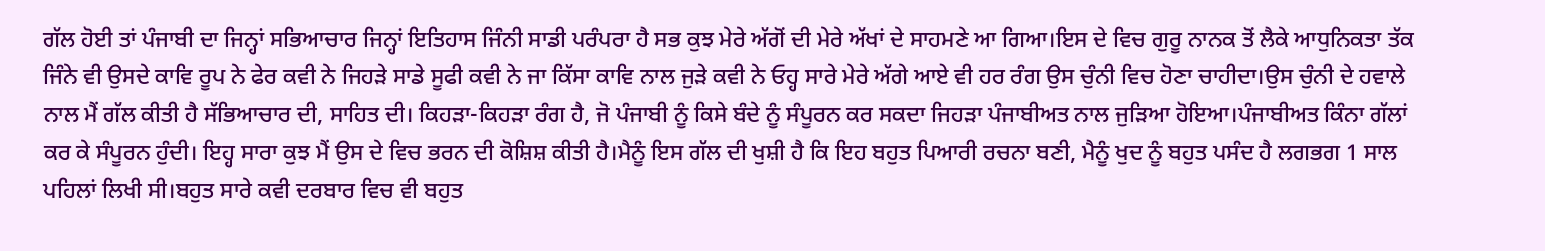ਗੱਲ ਹੋਈ ਤਾਂ ਪੰਜਾਬੀ ਦਾ ਜਿਨ੍ਹਾਂ ਸਭਿਆਚਾਰ ਜਿਨ੍ਹਾਂ ਇਤਿਹਾਸ ਜਿੰਨੀ ਸਾਡੀ ਪਰੰਪਰਾ ਹੈ ਸਭ ਕੁਝ ਮੇਰੇ ਅੱਗੋਂ ਦੀ ਮੇਰੇ ਅੱਖਾਂ ਦੇ ਸਾਹਮਣੇ ਆ ਗਿਆ।ਇਸ ਦੇ ਵਿਚ ਗੁਰੂ ਨਾਨਕ ਤੋਂ ਲੈਕੇ ਆਧੁਨਿਕਤਾ ਤੱਕ ਜਿੰਨੇ ਵੀ ਉਸਦੇ ਕਾਵਿ ਰੂਪ ਨੇ ਫੇਰ ਕਵੀ ਨੇ ਜਿਹੜੇ ਸਾਡੇ ਸੂਫੀ ਕਵੀ ਨੇ ਜਾ ਕਿੱਸਾ ਕਾਵਿ ਨਾਲ ਜੁੜੇ ਕਵੀ ਨੇ ਓਹ੍ਹ ਸਾਰੇ ਮੇਰੇ ਅੱਗੇ ਆਏ ਵੀ ਹਰ ਰੰਗ ਉਸ ਚੁੰਨੀ ਵਿਚ ਹੋਣਾ ਚਾਹੀਦਾ।ਉਸ ਚੁੰਨੀ ਦੇ ਹਵਾਲੇ ਨਾਲ ਮੈਂ ਗੱਲ ਕੀਤੀ ਹੈ ਸੱਭਿਆਚਾਰ ਦੀ, ਸਾਹਿਤ ਦੀ। ਕਿਹੜਾ-ਕਿਹੜਾ ਰੰਗ ਹੈ, ਜੋ ਪੰਜਾਬੀ ਨੂੰ ਕਿਸੇ ਬੰਦੇ ਨੂੰ ਸੰਪੂਰਨ ਕਰ ਸਕਦਾ ਜਿਹੜਾ ਪੰਜਾਬੀਅਤ ਨਾਲ ਜੁੜਿਆ ਹੋਇਆ।ਪੰਜਾਬੀਅਤ ਕਿੰਨਾ ਗੱਲਾਂ ਕਰ ਕੇ ਸੰਪੂਰਨ ਹੁੰਦੀ। ਇਹ੍ਹ ਸਾਰਾ ਕੁਝ ਮੈਂ ਉਸ ਦੇ ਵਿਚ ਭਰਨ ਦੀ ਕੋਸ਼ਿਸ਼ ਕੀਤੀ ਹੈ।ਮੈਨੂੰ ਇਸ ਗੱਲ ਦੀ ਖੁਸ਼ੀ ਹੈ ਕਿ ਇਹ ਬਹੁਤ ਪਿਆਰੀ ਰਚਨਾ ਬਣੀ, ਮੈਨੂੰ ਖੁਦ ਨੂੰ ਬਹੁਤ ਪਸੰਦ ਹੈ ਲਗਭਗ 1 ਸਾਲ ਪਹਿਲਾਂ ਲਿਖੀ ਸੀ।ਬਹੁਤ ਸਾਰੇ ਕਵੀ ਦਰਬਾਰ ਵਿਚ ਵੀ ਬਹੁਤ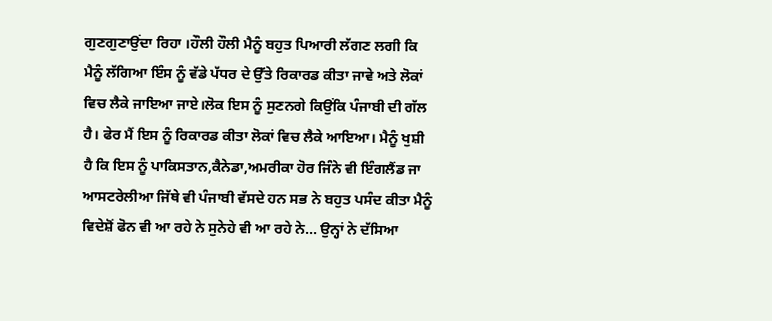ਗੁਣਗੁਣਾਉਂਦਾ ਰਿਹਾ ।ਹੌਲੀ ਹੌਲੀ ਮੈਨੂੰ ਬਹੁਤ ਪਿਆਰੀ ਲੱਗਣ ਲਗੀ ਕਿ ਮੈਨੂੰ ਲੱਗਿਆ ਇੰਸ ਨੂੰ ਵੱਡੇ ਪੱਧਰ ਦੇ ਉੱਤੇ ਰਿਕਾਰਡ ਕੀਤਾ ਜਾਵੇ ਅਤੇ ਲੋਕਾਂ ਵਿਚ ਲੈਕੇ ਜਾਇਆ ਜਾਏ।ਲੋਕ ਇਸ ਨੂੰ ਸੁਣਨਗੇ ਕਿਉਂਕਿ ਪੰਜਾਬੀ ਦੀ ਗੱਲ ਹੈ। ਫੇਰ ਮੈਂ ਇਸ ਨੂੰ ਰਿਕਾਰਡ ਕੀਤਾ ਲੋਕਾਂ ਵਿਚ ਲੈਕੇ ਆਇਆ। ਮੈਨੂੰ ਖੁਸ਼ੀ ਹੈ ਕਿ ਇਸ ਨੂੰ ਪਾਕਿਸਤਾਨ,ਕੈਨੇਡਾ,ਅਮਰੀਕਾ ਹੋਰ ਜਿੰਨੇ ਵੀ ਇੰਗਲੈਂਡ ਜਾ ਆਸਟਰੇਲੀਆ ਜਿੱਥੇ ਵੀ ਪੰਜਾਬੀ ਵੱਸਦੇ ਹਨ ਸਭ ਨੇ ਬਹੁਤ ਪਸੰਦ ਕੀਤਾ ਮੈਨੂੰ ਵਿਦੇਸ਼ੋਂ ਫੋਨ ਵੀ ਆ ਰਹੇ ਨੇ ਸੁਨੇਹੇ ਵੀ ਆ ਰਹੇ ਨੇ… ਉਨ੍ਹਾਂ ਨੇ ਦੱਸਿਆ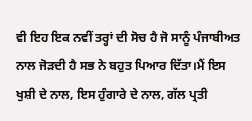ਵੀ ਇਹ ਇਕ ਨਵੀਂ ਤਰ੍ਹਾਂ ਦੀ ਸੋਚ ਹੈ ਜੋ ਸਾਨੂੰ ਪੰਜਾਬੀਅਤ ਨਾਲ ਜੋੜਦੀ ਹੈ ਸਭ ਨੇ ਬਹੁਤ ਪਿਆਰ ਦਿੱਤਾ।ਮੈਂ ਇਸ ਖੁਸ਼ੀ ਦੇ ਨਾਲ, ਇਸ ਹੁੰਗਾਰੇ ਦੇ ਨਾਲ, ਗੱਲ ਪ੍ਰਤੀ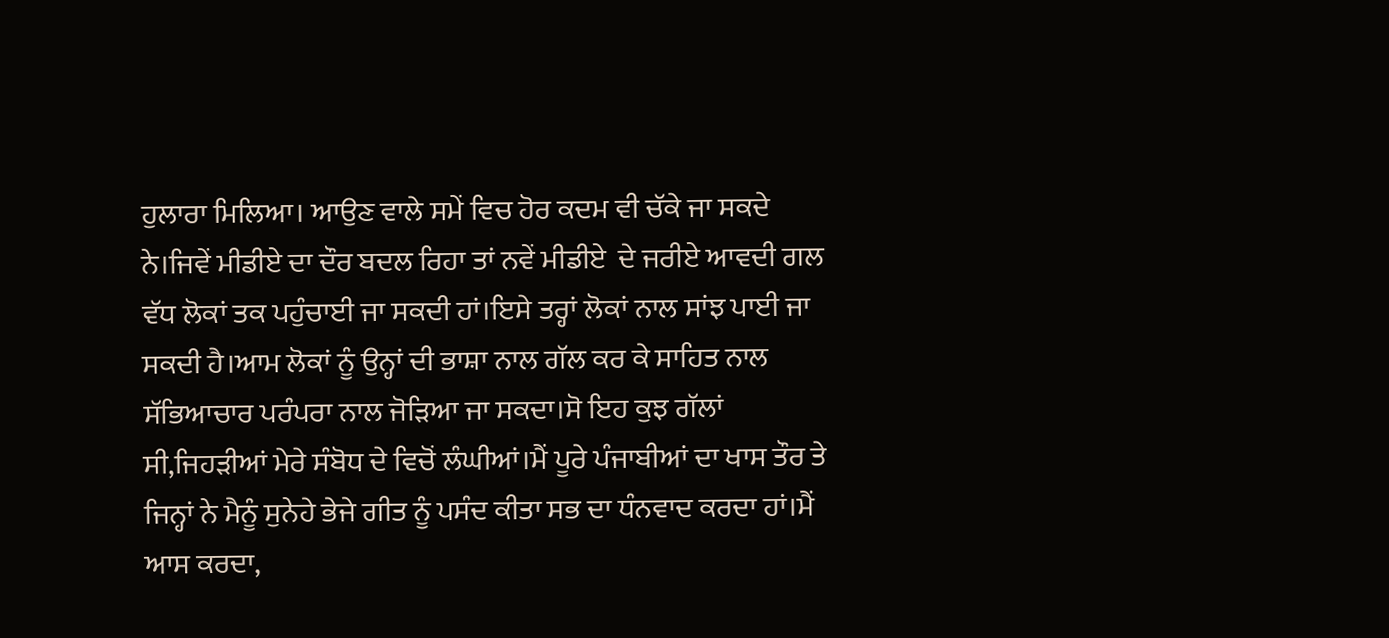ਹੁਲਾਰਾ ਮਿਲਿਆ। ਆਉਣ ਵਾਲੇ ਸਮੇਂ ਵਿਚ ਹੋਰ ਕਦਮ ਵੀ ਚੱਕੇ ਜਾ ਸਕਦੇ ਨੇ।ਜਿਵੇਂ ਮੀਡੀਏ ਦਾ ਦੌਰ ਬਦਲ ਰਿਹਾ ਤਾਂ ਨਵੇਂ ਮੀਡੀਏ  ਦੇ ਜਰੀਏ ਆਵਦੀ ਗਲ ਵੱਧ ਲੋਕਾਂ ਤਕ ਪਹੁੰਚਾਈ ਜਾ ਸਕਦੀ ਹਾਂ।ਇਸੇ ਤਰ੍ਹਾਂ ਲੋਕਾਂ ਨਾਲ ਸਾਂਝ ਪਾਈ ਜਾ ਸਕਦੀ ਹੈ।ਆਮ ਲੋਕਾਂ ਨੂੰ ਉਨ੍ਹਾਂ ਦੀ ਭਾਸ਼ਾ ਨਾਲ ਗੱਲ ਕਰ ਕੇ ਸਾਹਿਤ ਨਾਲ ਸੱਭਿਆਚਾਰ ਪਰੰਪਰਾ ਨਾਲ ਜੋੜਿਆ ਜਾ ਸਕਦਾ।ਸੋ ਇਹ ਕੁਝ ਗੱਲਾਂ ਸੀ,ਜਿਹੜੀਆਂ ਮੇਰੇ ਸੰਬੋਧ ਦੇ ਵਿਚੋਂ ਲੰਘੀਆਂ।ਮੈਂ ਪੂਰੇ ਪੰਜਾਬੀਆਂ ਦਾ ਖਾਸ ਤੌਰ ਤੇ ਜਿਨ੍ਹਾਂ ਨੇ ਮੈਨੂੰ ਸੁਨੇਹੇ ਭੇਜੇ ਗੀਤ ਨੂੰ ਪਸੰਦ ਕੀਤਾ ਸਭ ਦਾ ਧੰਨਵਾਦ ਕਰਦਾ ਹਾਂ।ਮੈਂ ਆਸ ਕਰਦਾ,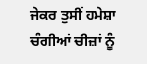ਜੇਕਰ ਤੁਸੀਂ ਹਮੇਸ਼ਾ ਚੰਗੀਆਂ ਚੀਜ਼ਾਂ ਨੂੰ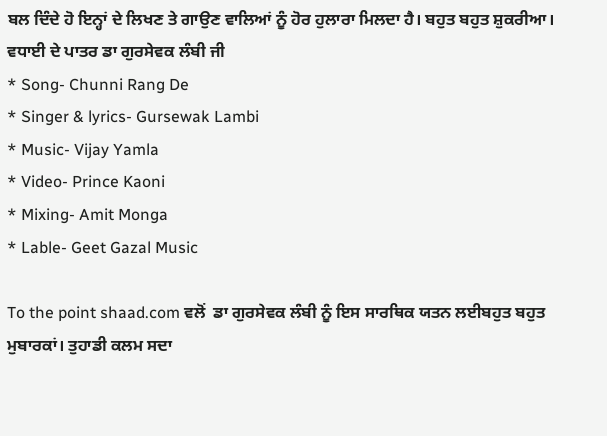ਬਲ ਦਿੰਦੇ ਹੋ ਇਨ੍ਹਾਂ ਦੇ ਲਿਖਣ ਤੇ ਗਾਉਣ ਵਾਲਿਆਂ ਨੂੰ ਹੋਰ ਹੁਲਾਰਾ ਮਿਲਦਾ ਹੈ। ਬਹੁਤ ਬਹੁਤ ਸ਼ੁਕਰੀਆ।
ਵਧਾਈ ਦੇ ਪਾਤਰ ਡਾ ਗੁਰਸੇਵਕ ਲੰਬੀ ਜੀ
* Song- Chunni Rang De
* Singer & lyrics- Gursewak Lambi
* Music- Vijay Yamla
* Video- Prince Kaoni
* Mixing- Amit Monga
* Lable- Geet Gazal Music

To the point shaad.com ਵਲੋਂ  ਡਾ ਗੁਰਸੇਵਕ ਲੰਬੀ ਨੂੰ ਇਸ ਸਾਰਥਿਕ ਯਤਨ ਲਈਬਹੁਤ ਬਹੁਤ ਮੁਬਾਰਕਾਂ। ਤੁਹਾਡੀ ਕਲਮ ਸਦਾ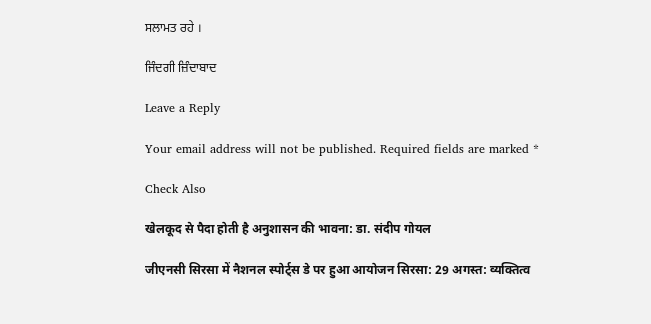ਸਲਾਮਤ ਰਹੇ ।

ਜਿੰਦਗੀ ਜ਼ਿੰਦਾਬਾਦ

Leave a Reply

Your email address will not be published. Required fields are marked *

Check Also

खेलकूद से पैदा होती है अनुशासन की भावना: डा. संदीप गोयल

जीएनसी सिरसा में नैशनल स्पोर्ट्स डे पर हुआ आयोजन सिरसा: 29 अगस्त: व्यक्तित्व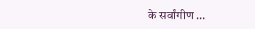के सर्वांगीण …